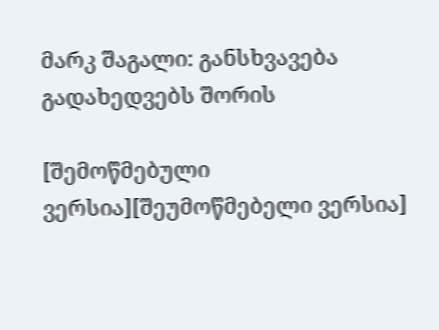მარკ შაგალი: განსხვავება გადახედვებს შორის

[შემოწმებული ვერსია][შეუმოწმებელი ვერსია]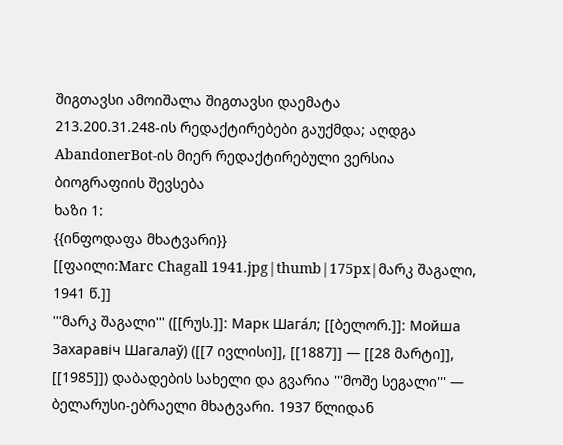შიგთავსი ამოიშალა შიგთავსი დაემატა
213.200.31.248-ის რედაქტირებები გაუქმდა; აღდგა AbandonerBot-ის მიერ რედაქტირებული ვერსია
ბიოგრაფიის შევსება
ხაზი 1:
{{ინფოდაფა მხატვარი}}
[[ფაილი:Marc Chagall 1941.jpg|thumb|175px|მარკ შაგალი, 1941 წ.]]
'''მარკ შაგალი''' ([[რუს.]]: Марк Шага́л; [[ბელორ.]]: Мойша Захаравіч Шагалаў) ([[7 ივლისი]], [[1887]] — [[28 მარტი]], [[1985]]) დაბადების სახელი და გვარია '''მოშე სეგალი''' — ბელარუსი-ებრაელი მხატვარი. 1937 წლიდან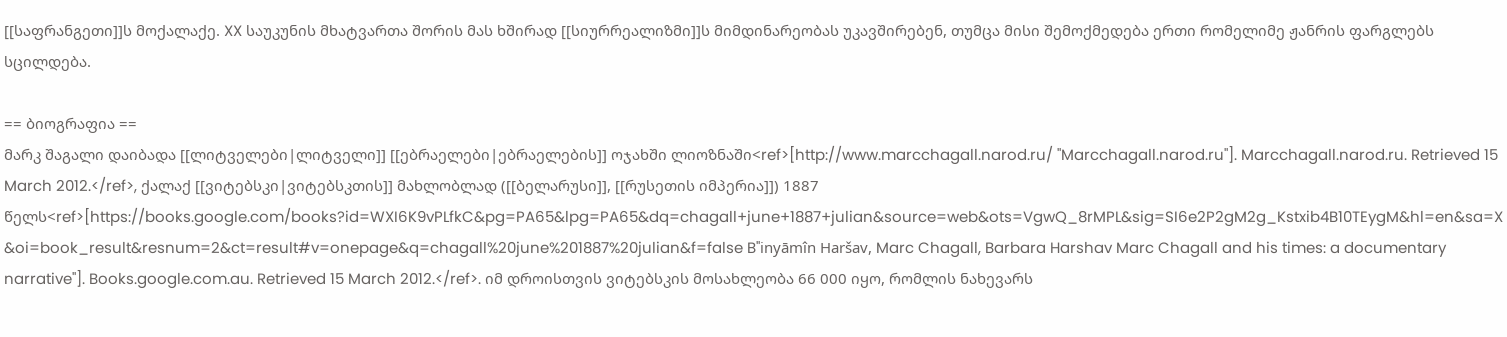[[საფრანგეთი]]ს მოქალაქე. XX საუკუნის მხატვართა შორის მას ხშირად [[სიურრეალიზმი]]ს მიმდინარეობას უკავშირებენ, თუმცა მისი შემოქმედება ერთი რომელიმე ჟანრის ფარგლებს სცილდება.

== ბიოგრაფია ==
მარკ შაგალი დაიბადა [[ლიტველები|ლიტველი]] [[ებრაელები|ებრაელების]] ოჯახში ლიოზნაში<ref>[http://www.marcchagall.narod.ru/ "Marcchagall.narod.ru"]. Marcchagall.narod.ru. Retrieved 15 March 2012.</ref>, ქალაქ [[ვიტებსკი|ვიტებსკთის]] მახლობლად ([[ბელარუსი]], [[რუსეთის იმპერია]]) 1887 წელს<ref>[https://books.google.com/books?id=WXI6K9vPLfkC&pg=PA65&lpg=PA65&dq=chagall+june+1887+julian&source=web&ots=VgwQ_8rMPL&sig=SI6e2P2gM2g_Kstxib4B10TEygM&hl=en&sa=X&oi=book_result&resnum=2&ct=result#v=onepage&q=chagall%20june%201887%20julian&f=false B''inyāmîn Haršav, Marc Chagall, Barbara Harshav Marc Chagall and his times: a documentary narrative'']. Books.google.com.au. Retrieved 15 March 2012.</ref>. იმ დროისთვის ვიტებსკის მოსახლეობა 66 000 იყო, რომლის ნახევარს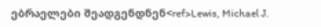ებრაელები შეადგენდნენ<ref>Lewis, Michael J.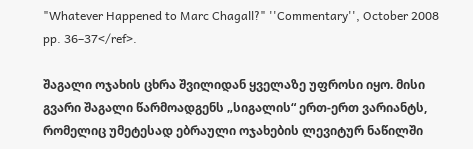"Whatever Happened to Marc Chagall?" ''Commentary'', October 2008 pp. 36–37</ref>.

შაგალი ოჯახის ცხრა შვილიდან ყველაზე უფროსი იყო. მისი გვარი შაგალი წარმოადგენს „სიგალის“ ერთ-ერთ ვარიანტს, რომელიც უმეტესად ებრაული ოჯახების ლევიტურ ნაწილში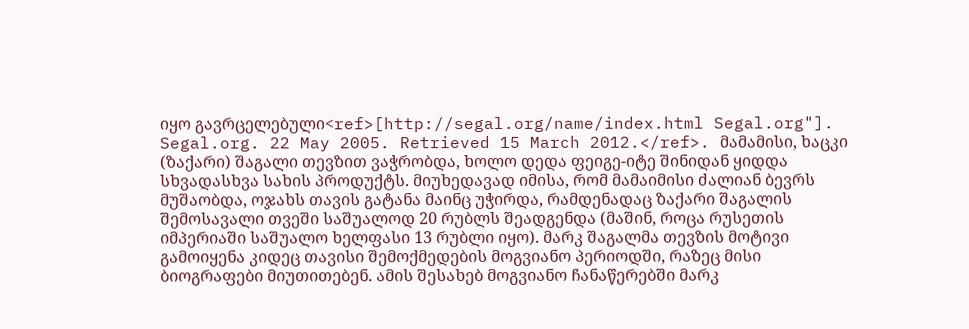იყო გავრცელებული<ref>[http://segal.org/name/index.html Segal.org"]. Segal.org. 22 May 2005. Retrieved 15 March 2012.</ref>. მამამისი, ხაცკი (ზაქარი) შაგალი თევზით ვაჭრობდა, ხოლო დედა ფეიგე-იტე შინიდან ყიდდა სხვადასხვა სახის პროდუქტს. მიუხედავად იმისა, რომ მამაიმისი ძალიან ბევრს მუშაობდა, ოჯახს თავის გატანა მაინც უჭირდა, რამდენადაც ზაქარი შაგალის შემოსავალი თვეში საშუალოდ 20 რუბლს შეადგენდა (მაშინ, როცა რუსეთის იმპერიაში საშუალო ხელფასი 13 რუბლი იყო). მარკ შაგალმა თევზის მოტივი გამოიყენა კიდეც თავისი შემოქმედების მოგვიანო პერიოდში, რაზეც მისი ბიოგრაფები მიუთითებენ. ამის შესახებ მოგვიანო ჩანაწერებში მარკ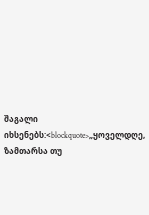შაგალი იხსენებს:<blockquote>„ყოველდღე, ზამთარსა თუ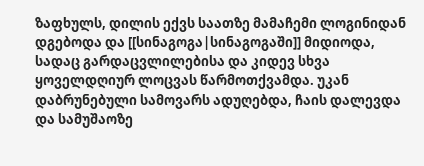ზაფხულს, დილის ექვს საათზე მამაჩემი ლოგინიდან დგებოდა და [[სინაგოგა|სინაგოგაში]] მიდიოდა, სადაც გარდაცვლილებისა და კიდევ სხვა ყოველდღიურ ლოცვას წარმოთქვამდა. უკან დაბრუნებული სამოვარს ადუღებდა, ჩაის დალევდა და სამუშაოზე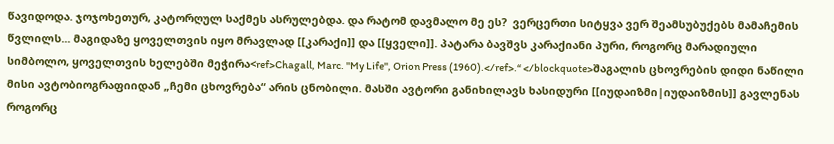წავიდოდა. ჯოჯოხეთურ, კატორღულ საქმეს ასრულებდა. და რატომ დავმალო მე ეს?  ვერცერთი სიტყვა ვერ შეამსუბუქებს მამაჩემის წვლილს... მაგიდაზე ყოველთვის იყო მრავლად [[კარაქი]] და [[ყველი]]. პატარა ბავშვს კარაქიანი პური, როგორც მარადიული სიმბოლო, ყოველთვის ხელებში მეჭირა<ref>Chagall, Marc. ''My Life'', Orion Press (1960).</ref>.“ </blockquote>შაგალის ცხოვრების დიდი ნაწილი მისი ავტობიოგრაფიიდან „ჩემი ცხოვრება“ არის ცნობილი. მასში ავტორი განიხილავს ხასიდური [[იუდაიზმი|იუდაიზმის]] გავლენას როგორც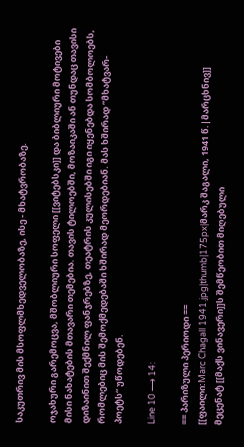საკუთრივ მის მსოფლმხედველობაზე, ისე - მხატვრობაზე.

ოჯახური გარემოცვა, მშობლიური სოფელი [[ვიტებსკი]] და ბიბლიური მოტივები მისი ნახატების მთავარი თემებია. თავის ტილოებში, მოზაიკაში ან თუნდაც თავისი დიზაინით შექმნილ ფანჯრებზე, თეატრის კულისებში იგი იყენებდა სომბოლოებს, რომლებიც მის შემოქმედებაში ხშირად მეორდებიან. მას ხშირად ”მხატვარ-პოეტს“ უწოდებენ.

Line 10 ⟶ 14:

== პარიზული პერიოდი ==
[[ფაილი:Marc Chagall 1941.jpg|thumb|175px|მარკ შაგალი, 1941 წ.|მარცხნივ]]
მეცენატ [[მაქს ვინავერი]]ს შემწეობით მიღებული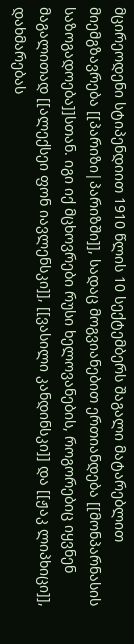მცირეოდენი სტიპენდიით 1910 წლის 10 სექტემბერს შაგალი მატარებლით მიემგზავრება [[პარიზი|პარიზში]], სადაც მოგვიანებით ერთიანდება [[მონპარნასის საზოგადოება]]სთან. იგი იქ მცხოვრები რუსი ხელოვანების, როგორებიც იყვნენ მაგალითად [[ალექსეი ფონ იავლენსკი]], [[ვასილი კანდინსკი]] და [[ჟაკ ლიპხიცი]], დახმარებას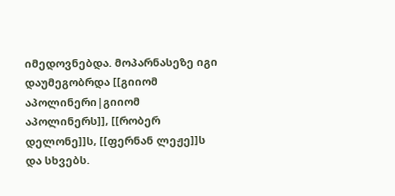იმედოვნებდა. მოპარნასეზე იგი დაუმეგობრდა [[გიიომ აპოლინერი|გიიომ აპოლინერს]], [[რობერ დელონე]]ს, [[ფერნან ლეჟე]]ს და სხვებს.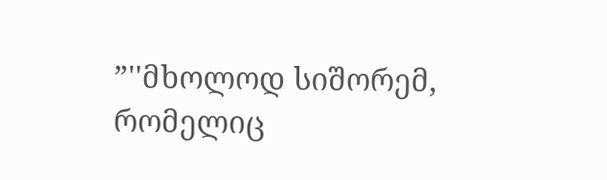”''მხოლოდ სიშორემ, რომელიც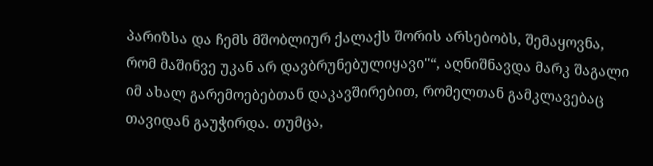პარიზსა და ჩემს მშობლიურ ქალაქს შორის არსებობს, შემაყოვნა, რომ მაშინვე უკან არ დავბრუნებულიყავი''“, აღნიშნავდა მარკ შაგალი იმ ახალ გარემოებებთან დაკავშირებით, რომელთან გამკლავებაც თავიდან გაუჭირდა. თუმცა,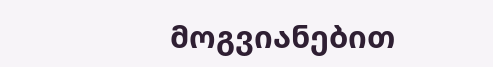მოგვიანებით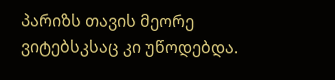პარიზს თავის მეორე ვიტებსკსაც კი უწოდებდა.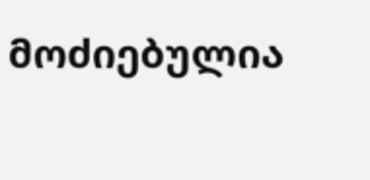მოძიებულია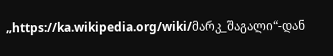„https://ka.wikipedia.org/wiki/მარკ_შაგალი“-დან